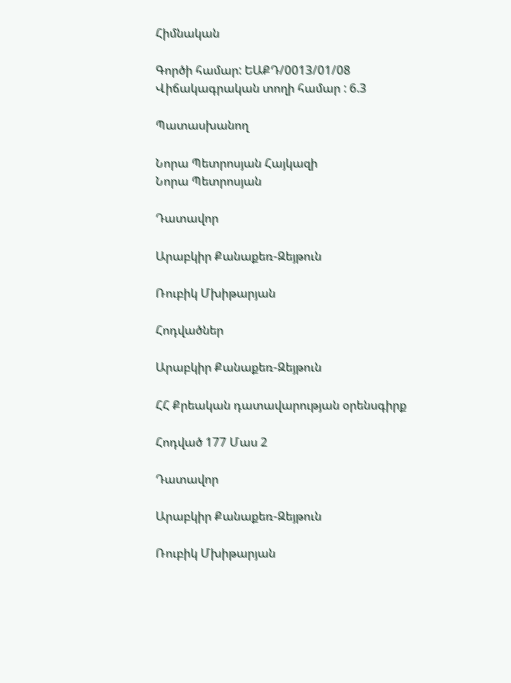Հիմնական

Գործի համար: ԵԱՔԴ/0013/01/08
Վիճակագրական տողի համար : 6.3

Պատասխանող

Նորա Պետրոսյան Հայկազի
Նորա Պետրոսյան

Դատավոր

Արաբկիր Քանաքեռ-Զեյթուն

Ռուբիկ Մխիթարյան

Հոդվածներ

Արաբկիր Քանաքեռ-Զեյթուն

ՀՀ Քրեական դատավարության օրենսգիրք

Հոդված 177 Մաս 2

Դատավոր

Արաբկիր Քանաքեռ-Զեյթուն

Ռուբիկ Մխիթարյան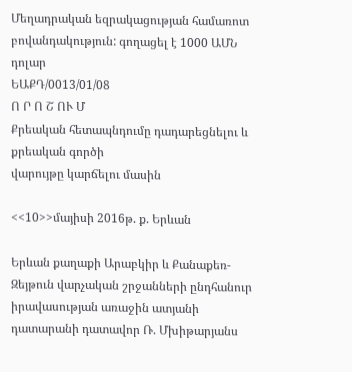Մեղադրական եզրակացության համառոտ բովանդակություն: գողացել է 1000 ԱՄՆ դոլար
ԵԱՔԴ/0013/01/08
Ո Ր Ո Շ ՈՒ Մ
Քրեական հետապնդումը դադարեցնելու և քրեական գործի
վարույթը կարճելու մասին

<<10>>մայիսի 2016թ. ք. Երևան

Երևան քաղաքի Արաբկիր և Քանաքեռ-Զեյթուն վարչական շրջանների ընդհանուր իրավասության առաջին ատյանի դատարանի դատավոր Ռ. Մխիթարյանս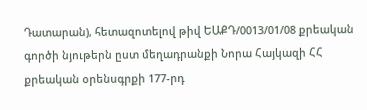Դատարան), հետազոտելով թիվ ԵԱՔԴ/0013/01/08 քրեական գործի նյութերն ըստ մեղադրանքի Նորա Հայկազի ՀՀ քրեական օրենսգրքի 177-րդ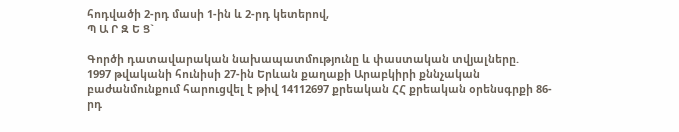հոդվածի 2-րդ մասի 1-ին և 2-րդ կետերով,
Պ Ա Ր Զ Ե Ց`

Գործի դատավարական նախապատմությունը և փաստական տվյալները.
1997 թվականի հունիսի 27-ին Երևան քաղաքի Արաբկիրի քննչական բաժանմունքում հարուցվել է թիվ 14112697 քրեական ՀՀ քրեական օրենսգրքի 86-րդ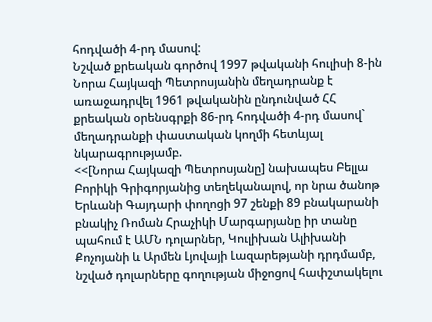հոդվածի 4-րդ մասով:
Նշված քրեական գործով 1997 թվականի հուլիսի 8-ին Նորա Հայկազի Պետրոսյանին մեղադրանք է առաջադրվել 1961 թվականին ընդունված ՀՀ քրեական օրենսգրքի 86-րդ հոդվածի 4-րդ մասով` մեղադրանքի փաստական կողմի հետևյալ նկարագրությամբ.
<<[Նորա Հայկազի Պետրոսյանը] նախապես Բելլա Բորիկի Գրիգորյանից տեղեկանալով, որ նրա ծանոթ Երևանի Գայդարի փողոցի 97 շենքի 89 բնակարանի բնակիչ Ռոման Հրաչիկի Մարգարյանը իր տանը պահում է ԱՄՆ դոլարներ, Կուլիխան Ալիխանի Քոչոյանի և Արմեն Լյովայի Լազարեթյանի դրդմամբ, նշված դոլարները գողության միջոցով հափշտակելու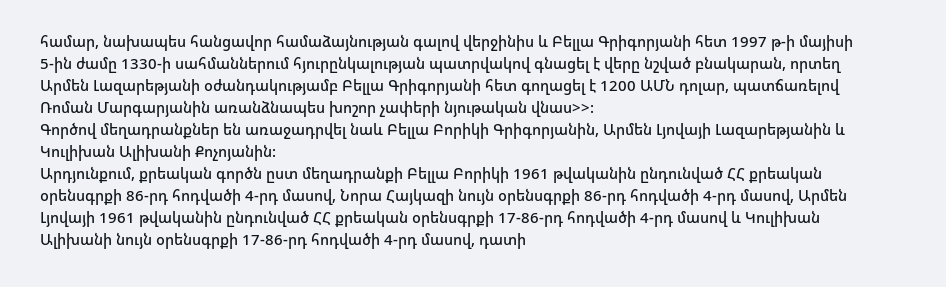համար, նախապես հանցավոր համաձայնության գալով վերջինիս և Բելլա Գրիգորյանի հետ 1997 թ-ի մայիսի 5-ին ժամը 1330-ի սահմաններում հյուրընկալության պատրվակով գնացել է վերը նշված բնակարան, որտեղ Արմեն Լազարեթյանի օժանդակությամբ Բելլա Գրիգորյանի հետ գողացել է 1200 ԱՄՆ դոլար, պատճառելով Ռոման Մարգարյանին առանձնապես խոշոր չափերի նյութական վնաս>>:
Գործով մեղադրանքներ են առաջադրվել նաև Բելլա Բորիկի Գրիգորյանին, Արմեն Լյովայի Լազարեթյանին և Կուլիխան Ալիխանի Քոչոյանին:
Արդյունքում, քրեական գործն ըստ մեղադրանքի Բելլա Բորիկի 1961 թվականին ընդունված ՀՀ քրեական օրենսգրքի 86-րդ հոդվածի 4-րդ մասով, Նորա Հայկազի նույն օրենսգրքի 86-րդ հոդվածի 4-րդ մասով, Արմեն Լյովայի 1961 թվականին ընդունված ՀՀ քրեական օրենսգրքի 17-86-րդ հոդվածի 4-րդ մասով և Կուլիխան Ալիխանի նույն օրենսգրքի 17-86-րդ հոդվածի 4-րդ մասով, դատի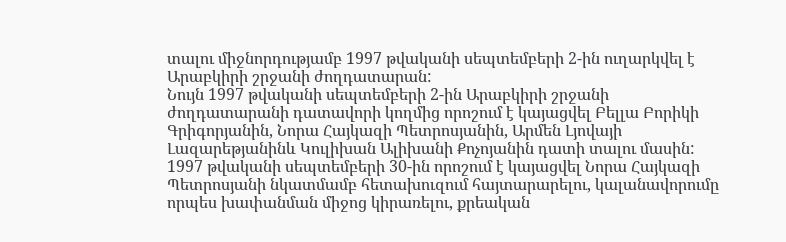տալու միջնորդությամբ 1997 թվականի սեպտեմբերի 2-ին ուղարկվել է Արաբկիրի շրջանի ժողդատարան:
Նույն 1997 թվականի սեպտեմբերի 2-ին Արաբկիրի շրջանի ժողդատարանի դատավորի կողմից որոշում է կայացվել Բելլա Բորիկի Գրիգորյանին, Նորա Հայկազի Պետրոսյանին, Արմեն Լյովայի Լազարեթյանինև Կուլիխան Ալիխանի Քոչոյանին դատի տալու մասին:
1997 թվականի սեպտեմբերի 30-ին որոշում է կայացվել Նորա Հայկազի Պետրոսյանի նկատմամբ հետախուզում հայտարարելու, կալանավորումը որպես խափանման միջոց կիրառելու, քրեական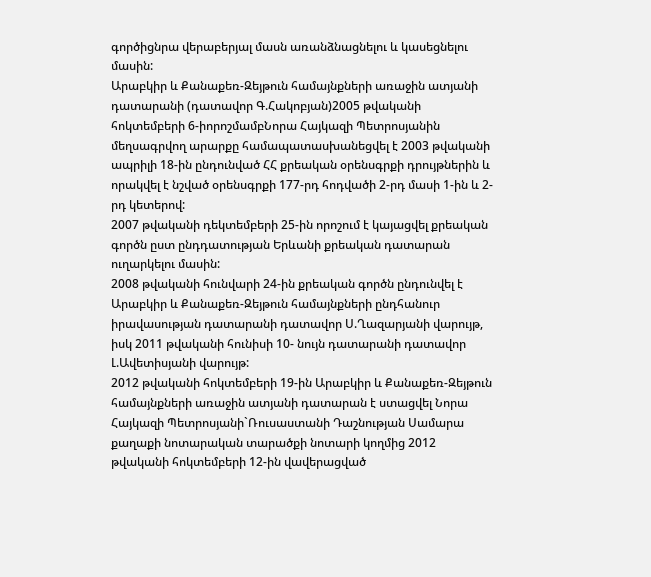գործիցնրա վերաբերյալ մասն առանձնացնելու և կասեցնելու մասին:
Արաբկիր և Քանաքեռ-Զեյթուն համայնքների առաջին ատյանի դատարանի (դատավոր Գ.Հակոբյան)2005 թվականի հոկտեմբերի 6-իորոշմամբՆորա Հայկազի Պետրոսյանին մեղսագրվող արարքը համապատասխանեցվել է 2003 թվականի ապրիլի 18-ին ընդունված ՀՀ քրեական օրենսգրքի դրույթներին և որակվել է նշված օրենսգրքի 177-րդ հոդվածի 2-րդ մասի 1-ին և 2-րդ կետերով:
2007 թվականի դեկտեմբերի 25-ին որոշում է կայացվել քրեական գործն ըստ ընդդատության Երևանի քրեական դատարան ուղարկելու մասին:
2008 թվականի հունվարի 24-ին քրեական գործն ընդունվել է Արաբկիր և Քանաքեռ-Զեյթուն համայնքների ընդհանուր իրավասության դատարանի դատավոր Ս.Ղազարյանի վարույթ, իսկ 2011 թվականի հունիսի 10- նույն դատարանի դատավոր Լ.Ավետիսյանի վարույթ:
2012 թվականի հոկտեմբերի 19-ին Արաբկիր և Քանաքեռ-Զեյթուն համայնքների առաջին ատյանի դատարան է ստացվել Նորա Հայկազի Պետրոսյանի`Ռուսաստանի Դաշնության Սամարա քաղաքի նոտարական տարածքի նոտարի կողմից 2012 թվականի հոկտեմբերի 12-ին վավերացված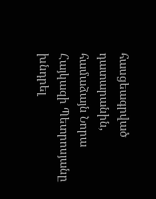հասցեագրված դատարանին, համաձայն Նորա Հայկազի Պետրոսյանը խնդրել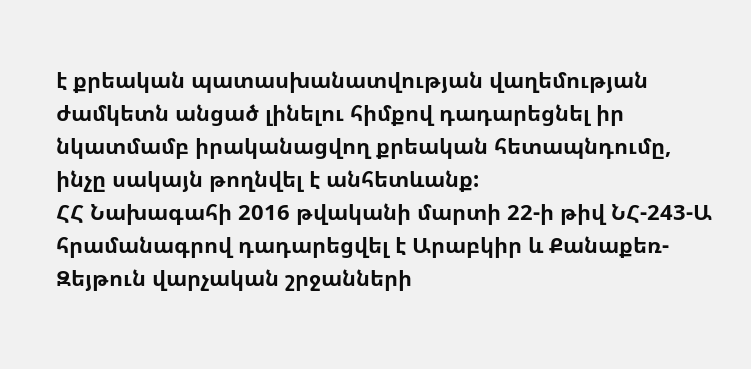է քրեական պատասխանատվության վաղեմության ժամկետն անցած լինելու հիմքով դադարեցնել իր նկատմամբ իրականացվող քրեական հետապնդումը, ինչը սակայն թողնվել է անհետևանք:
ՀՀ Նախագահի 2016 թվականի մարտի 22-ի թիվ ՆՀ-243-Ա հրամանագրով դադարեցվել է Արաբկիր և Քանաքեռ-Զեյթուն վարչական շրջանների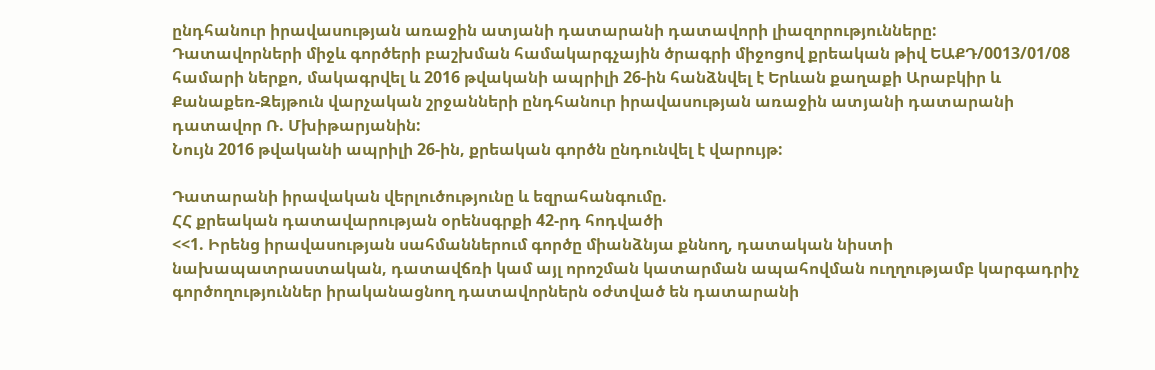ընդհանուր իրավասության առաջին ատյանի դատարանի դատավորի լիազորությունները:
Դատավորների միջև գործերի բաշխման համակարգչային ծրագրի միջոցով քրեական թիվ ԵԱՔԴ/0013/01/08 համարի ներքո, մակագրվել և 2016 թվականի ապրիլի 26-ին հանձնվել է Երևան քաղաքի Արաբկիր և Քանաքեռ-Զեյթուն վարչական շրջանների ընդհանուր իրավասության առաջին ատյանի դատարանի դատավոր Ռ. Մխիթարյանին:
Նույն 2016 թվականի ապրիլի 26-ին, քրեական գործն ընդունվել է վարույթ:

Դատարանի իրավական վերլուծությունը և եզրահանգումը.
ՀՀ քրեական դատավարության օրենսգրքի 42-րդ հոդվածի
<<1. Իրենց իրավասության սահմաններում գործը միանձնյա քննող, դատական նիստի նախապատրաստական, դատավճռի կամ այլ որոշման կատարման ապահովման ուղղությամբ կարգադրիչ գործողություններ իրականացնող դատավորներն օժտված են դատարանի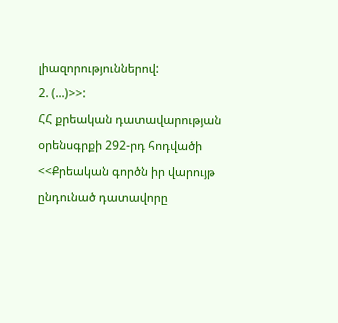լիազորություններով:
2. (...)>>:
ՀՀ քրեական դատավարության օրենսգրքի 292-րդ հոդվածի
<<Քրեական գործն իր վարույթ ընդունած դատավորը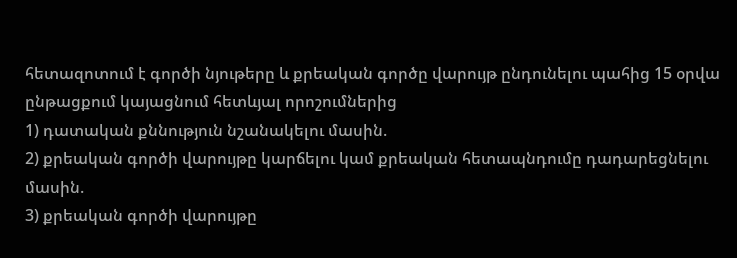հետազոտում է գործի նյութերը և քրեական գործը վարույթ ընդունելու պահից 15 օրվա ընթացքում կայացնում հետևյալ որոշումներից
1) դատական քննություն նշանակելու մասին.
2) քրեական գործի վարույթը կարճելու կամ քրեական հետապնդումը դադարեցնելու մասին.
3) քրեական գործի վարույթը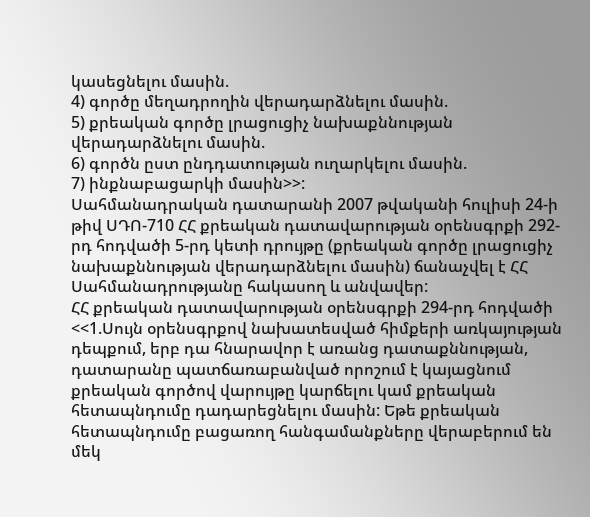կասեցնելու մասին.
4) գործը մեղադրողին վերադարձնելու մասին.
5) քրեական գործը լրացուցիչ նախաքննության վերադարձնելու մասին.
6) գործն ըստ ընդդատության ուղարկելու մասին.
7) ինքնաբացարկի մասին>>:
Սահմանադրական դատարանի 2007 թվականի հուլիսի 24-ի թիվ ՍԴՈ-710 ՀՀ քրեական դատավարության օրենսգրքի 292-րդ հոդվածի 5-րդ կետի դրույթը (քրեական գործը լրացուցիչ նախաքննության վերադարձնելու մասին) ճանաչվել է ՀՀ Սահմանադրությանը հակասող և անվավեր:
ՀՀ քրեական դատավարության օրենսգրքի 294-րդ հոդվածի
<<1.Սույն օրենսգրքով նախատեսված հիմքերի առկայության դեպքում, երբ դա հնարավոր է առանց դատաքննության, դատարանը պատճառաբանված որոշում է կայացնում քրեական գործով վարույթը կարճելու կամ քրեական հետապնդումը դադարեցնելու մասին: Եթե քրեական հետապնդումը բացառող հանգամանքները վերաբերում են մեկ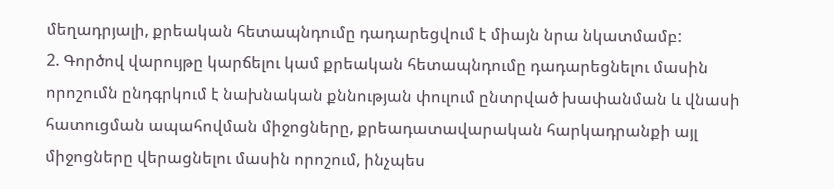մեղադրյալի, քրեական հետապնդումը դադարեցվում է միայն նրա նկատմամբ:
2. Գործով վարույթը կարճելու կամ քրեական հետապնդումը դադարեցնելու մասին որոշումն ընդգրկում է նախնական քննության փուլում ընտրված խափանման և վնասի հատուցման ապահովման միջոցները, քրեադատավարական հարկադրանքի այլ միջոցները վերացնելու մասին որոշում, ինչպես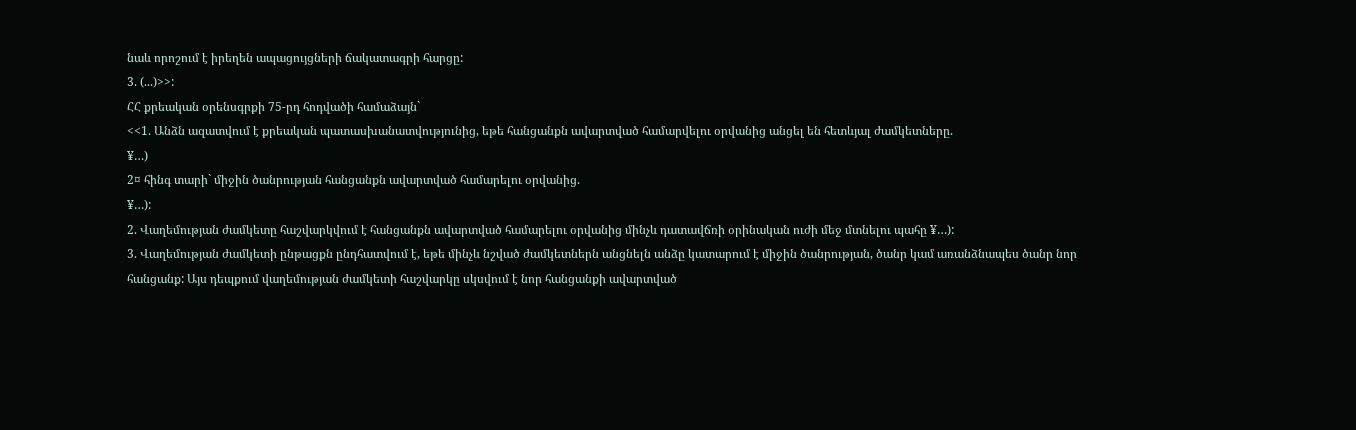նաև որոշում է իրեղեն ապացույցների ճակատագրի հարցը:
3. (...)>>:
ՀՀ քրեական օրենսգրքի 75-րդ հոդվածի համաձայն`
<<1. Անձն ազատվում է քրեական պատասխանատվությունից, եթե հանցանքն ավարտված համարվելու օրվանից անցել են հետևյալ ժամկետները.
¥…)
2¤ հինգ տարի` միջին ծանրության հանցանքն ավարտված համարելու օրվանից.
¥…):
2. Վաղեմության ժամկետը հաշվարկվում է հանցանքն ավարտված համարելու օրվանից մինչև դատավճռի օրինական ուժի մեջ մտնելու պահը ¥…):
3. Վաղեմության ժամկետի ընթացքն ընդհատվում է, եթե մինչև նշված ժամկետներն անցնելն անձը կատարում է միջին ծանրության, ծանր կամ առանձնապես ծանր նոր հանցանք: Այս դեպքում վաղեմության ժամկետի հաշվարկը սկսվում է նոր հանցանքի ավարտված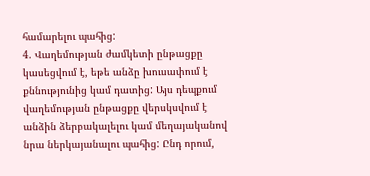համարելու պահից:
4. Վաղեմության ժամկետի ընթացքը կասեցվում է, եթե անձը խուսափում է քննությունից կամ դատից: Այս դեպքում վաղեմության ընթացքը վերսկսվում է անձին ձերբակալելու կամ մեղայականով նրա ներկայանալու պահից: Ընդ որում,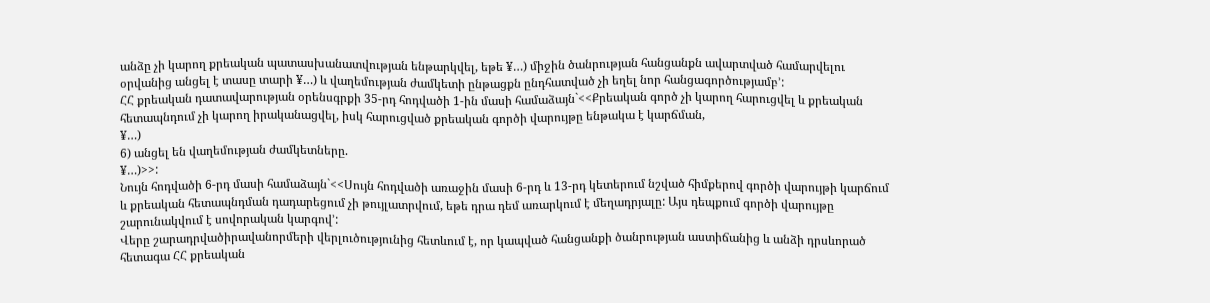անձը չի կարող քրեական պատասխանատվության ենթարկվել, եթե ¥…) միջին ծանրության հանցանքն ավարտված համարվելու օրվանից անցել է տասը տարի ¥…) և վաղեմության ժամկետի ընթացքն ընդհատված չի եղել նոր հանցագործությամբ՚:
ՀՀ քրեական դատավարության օրենսգրքի 35-րդ հոդվածի 1-ին մասի համաձայն`<<Քրեական գործ չի կարող հարուցվել և քրեական հետապնդում չի կարող իրականացվել, իսկ հարուցված քրեական գործի վարույթը ենթակա է կարճման,
¥…)
6) անցել են վաղեմության ժամկետները.
¥…)>>:
Նույն հոդվածի 6-րդ մասի համաձայն`<<Սույն հոդվածի առաջին մասի 6-րդ և 13-րդ կետերում նշված հիմքերով գործի վարույթի կարճում և քրեական հետապնդման դադարեցում չի թույլատրվում, եթե դրա դեմ առարկում է մեղադրյալը: Այս դեպքում գործի վարույթը շարունակվում է սովորական կարգով՚:
Վերը շարադրվածիրավանորմերի վերլուծությունից հետևում է, որ կապված հանցանքի ծանրության աստիճանից և անձի դրսևորած հետագա ՀՀ քրեական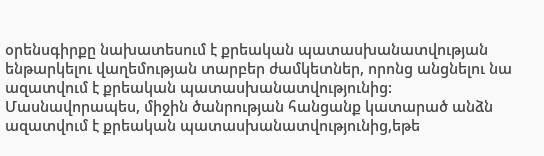օրենսգիրքը նախատեսում է քրեական պատասխանատվության ենթարկելու վաղեմության տարբեր ժամկետներ, որոնց անցնելու նա ազատվում է քրեական պատասխանատվությունից: Մասնավորապես, միջին ծանրության հանցանք կատարած անձն ազատվում է քրեական պատասխանատվությունից,եթե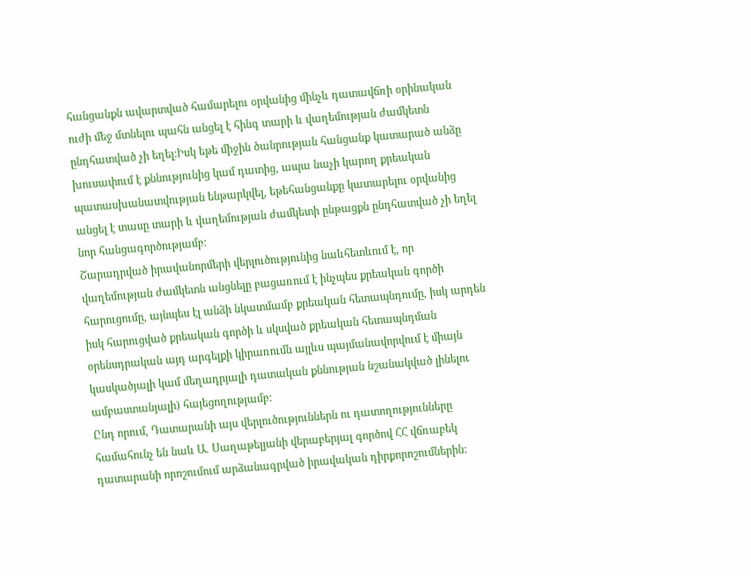հանցանքն ավարտված համարելու օրվանից մինչև դատավճռի օրինական ուժի մեջ մտնելու պահն անցել է հինգ տարի և վաղեմության ժամկետն ընդհատված չի եղել:Իսկ եթե միջին ծանրության հանցանք կատարած անձը խուսափում է քննությունից կամ դատից, ապա նաչի կարող քրեական պատասխանատվության ենթարկվել, եթեհանցանքը կատարելու օրվանից անցել է տասը տարի և վաղեմության ժամկետի ընթացքն ընդհատված չի եղել նոր հանցագործությամբ:
Շարադրված իրավանորմերի վերլուծությունից նաևհետևում է, որ վաղեմության ժամկետն անցնելը բացառում է ինչպես քրեական գործի հարուցումը, այնպես էլ անձի նկատմամբ քրեական հետապնդումը, իսկ արդեն իսկ հարուցված քրեական գործի և սկսված քրեական հետապնդման օրենսդրական այդ արգելքի կիրառումն այլևս պայմանավորվում է միայն կասկածյալի կամ մեղադրյալի դատական քննության նշանակված լինելու ամբաստանյալի) հայեցողությամբ:
Ընդ որում, Դատարանի այս վերլուծություններն ու դատողությունները համահունչ են նաև Ա. Սաղաթելյանի վերաբերյալ գործով ՀՀ վճռաբեկ դատարանի որոշումում արձանագրված իրավական դիրքորոշումներին: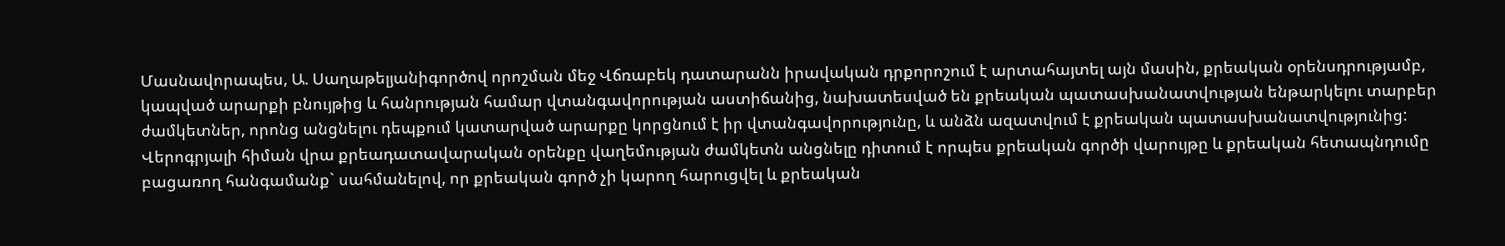Մասնավորապես, Ա. Սաղաթելյանիգործով որոշման մեջ Վճռաբեկ դատարանն իրավական դրքորոշում է արտահայտել այն մասին, քրեական օրենսդրությամբ, կապված արարքի բնույթից և հանրության համար վտանգավորության աստիճանից, նախատեսված են քրեական պատասխանատվության ենթարկելու տարբեր ժամկետներ, որոնց անցնելու դեպքում կատարված արարքը կորցնում է իր վտանգավորությունը, և անձն ազատվում է քրեական պատասխանատվությունից: Վերոգրյալի հիման վրա քրեադատավարական օրենքը վաղեմության ժամկետն անցնելը դիտում է որպես քրեական գործի վարույթը և քրեական հետապնդումը բացառող հանգամանք` սահմանելով, որ քրեական գործ չի կարող հարուցվել և քրեական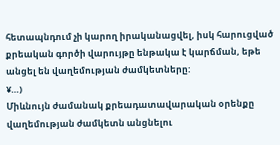հետապնդում չի կարող իրականացվել, իսկ հարուցված քրեական գործի վարույթը ենթակա է կարճման, եթե անցել են վաղեմության ժամկետները:
¥…)
Միևնույն ժամանակ քրեադատավարական օրենքը վաղեմության ժամկետն անցնելու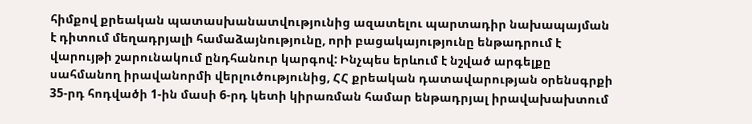հիմքով քրեական պատասխանատվությունից ազատելու պարտադիր նախապայման է դիտում մեղադրյալի համաձայնությունը, որի բացակայությունը ենթադրում է վարույթի շարունակում ընդհանուր կարգով: Ինչպես երևում է նշված արգելքը սահմանող իրավանորմի վերլուծությունից, ՀՀ քրեական դատավարության օրենսգրքի 35-րդ հոդվածի 1-ին մասի 6-րդ կետի կիրառման համար ենթադրյալ իրավախախտում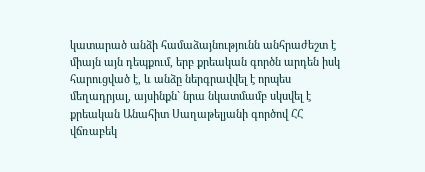կատարած անձի համաձայնությունն անհրաժեշտ է միայն այն դեպքում, երբ քրեական գործն արդեն իսկ հարուցված է, և անձը ներգրավվել է որպես մեղադրյալ, այսինքն` նրա նկատմամբ սկսվել է քրեական Անահիտ Սաղաթելյանի գործով ՀՀ վճռաբեկ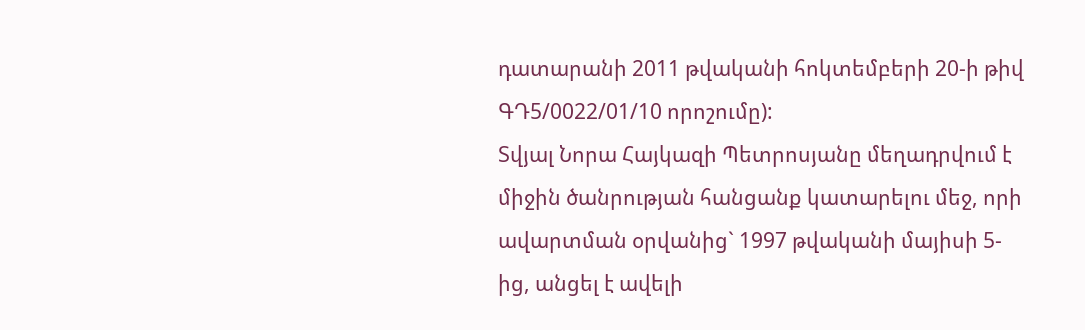դատարանի 2011 թվականի հոկտեմբերի 20-ի թիվ ԳԴ5/0022/01/10 որոշումը):
Տվյալ Նորա Հայկազի Պետրոսյանը մեղադրվում է միջին ծանրության հանցանք կատարելու մեջ, որի ավարտման օրվանից` 1997 թվականի մայիսի 5-ից, անցել է ավելի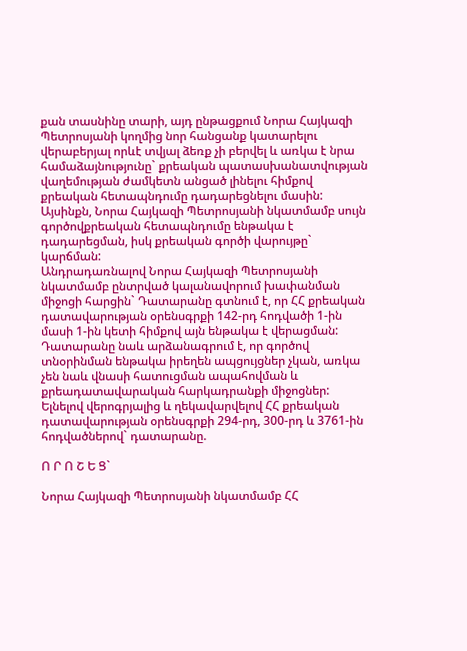քան տասնինը տարի, այդ ընթացքում Նորա Հայկազի Պետրոսյանի կողմից նոր հանցանք կատարելու վերաբերյալ որևէ տվյալ ձեռք չի բերվել և առկա է նրա համաձայնությունը` քրեական պատասխանատվության վաղեմության ժամկետն անցած լինելու հիմքով քրեական հետապնդումը դադարեցնելու մասին:
Այսինքն, Նորա Հայկազի Պետրոսյանի նկատմամբ սույն գործովքրեական հետապնդումը ենթակա է դադարեցման, իսկ քրեական գործի վարույթը` կարճման:
Անդրադառնալով Նորա Հայկազի Պետրոսյանի նկատմամբ ընտրված կալանավորում խափանման միջոցի հարցին` Դատարանը գտնում է, որ ՀՀ քրեական դատավարության օրենսգրքի 142-րդ հոդվածի 1-ին մասի 1-ին կետի հիմքով այն ենթակա է վերացման:
Դատարանը նաև արձանագրում է, որ գործով տնօրինման ենթակա իրեղեն ապցույցներ չկան, առկա չեն նաև վնասի հատուցման ապահովման և քրեադատավարական հարկադրանքի միջոցներ:
Ելնելով վերոգրյալից և ղեկավարվելով ՀՀ քրեական դատավարության օրենսգրքի 294-րդ, 300-րդ և 3761-ին հոդվածներով` դատարանը.

Ո Ր Ո Շ Ե Ց`

Նորա Հայկազի Պետրոսյանի նկատմամբ ՀՀ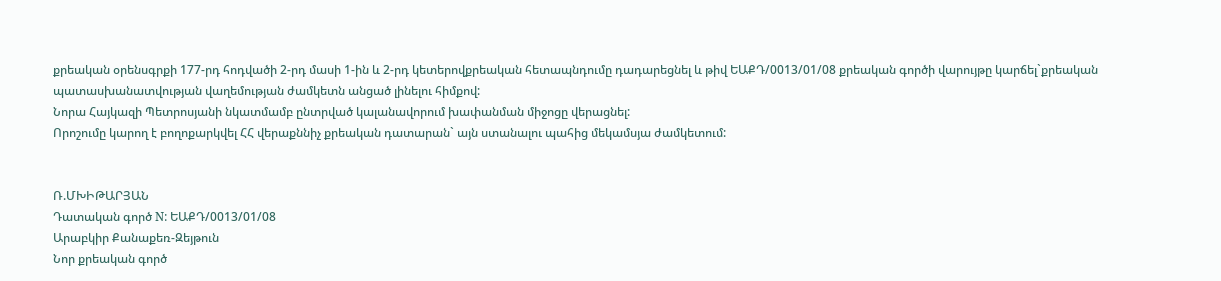քրեական օրենսգրքի 177-րդ հոդվածի 2-րդ մասի 1-ին և 2-րդ կետերովքրեական հետապնդումը դադարեցնել և թիվ ԵԱՔԴ/0013/01/08 քրեական գործի վարույթը կարճել`քրեական պատասխանատվության վաղեմության ժամկետն անցած լինելու հիմքով:
Նորա Հայկազի Պետրոսյանի նկատմամբ ընտրված կալանավորում խափանման միջոցը վերացնել:
Որոշումը կարող է բողոքարկվել ՀՀ վերաքննիչ քրեական դատարան` այն ստանալու պահից մեկամսյա ժամկետում:


Ռ.ՄԽԻԹԱՐՅԱՆ
Դատական գործ N: ԵԱՔԴ/0013/01/08
Արաբկիր Քանաքեռ-Զեյթուն
Նոր քրեական գործ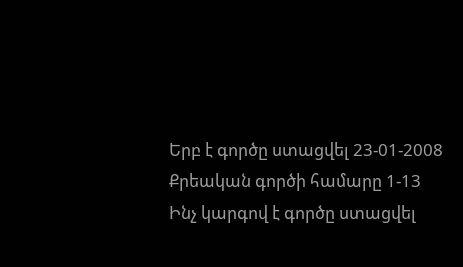Երբ է գործը ստացվել 23-01-2008
Քրեական գործի համարը 1-13
Ինչ կարգով է գործը ստացվել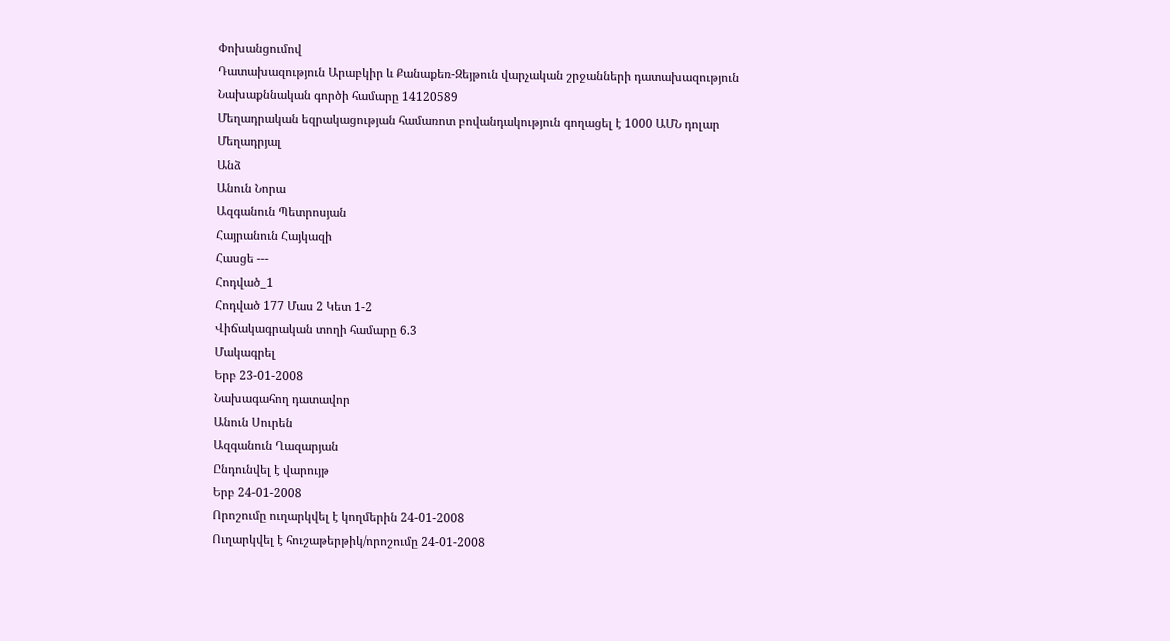Փոխանցումով
Դատախազություն Արաբկիր և Քանաքեռ-Զեյթուն վարչական շրջանների դատախազություն
Նախաքննական գործի համարը 14120589
Մեղադրական եզրակացության համառոտ բովանդակություն գողացել է 1000 ԱՄՆ դոլար
Մեղադրյալ
Անձ
Անուն Նորա
Ազգանուն Պետրոսյան
Հայրանուն Հայկազի
Հասցե ---
Հոդված_1
Հոդված 177 Մաս 2 Կետ 1-2
Վիճակագրական տողի համարը 6.3
Մակագրել
Երբ 23-01-2008
Նախագահող դատավոր
Անուն Սուրեն
Ազգանուն Ղազարյան
Ընդունվել է վարույթ
Երբ 24-01-2008
Որոշումը ուղարկվել է կողմերին 24-01-2008
Ուղարկվել է հուշաթերթիկ/որոշումը 24-01-2008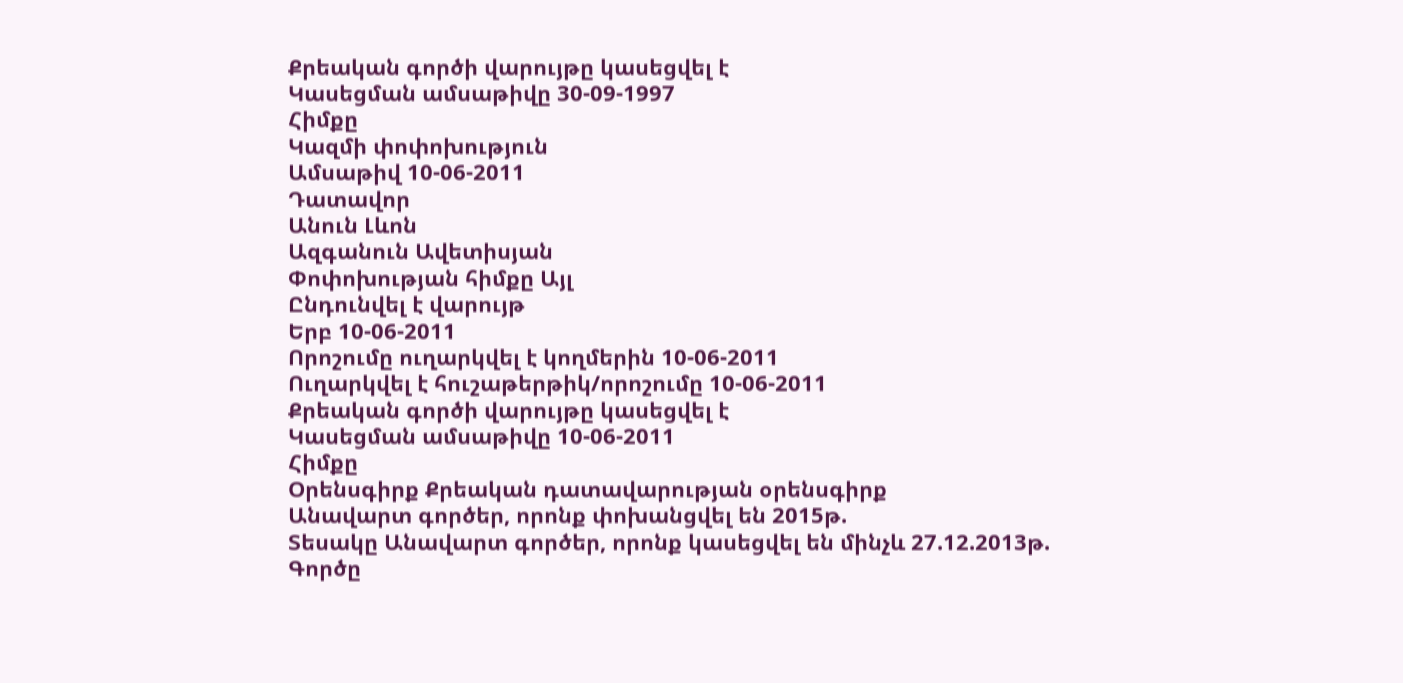Քրեական գործի վարույթը կասեցվել է
Կասեցման ամսաթիվը 30-09-1997
Հիմքը
Կազմի փոփոխություն
Ամսաթիվ 10-06-2011
Դատավոր
Անուն Լևոն
Ազգանուն Ավետիսյան
Փոփոխության հիմքը Այլ
Ընդունվել է վարույթ
Երբ 10-06-2011
Որոշումը ուղարկվել է կողմերին 10-06-2011
Ուղարկվել է հուշաթերթիկ/որոշումը 10-06-2011
Քրեական գործի վարույթը կասեցվել է
Կասեցման ամսաթիվը 10-06-2011
Հիմքը
Օրենսգիրք Քրեական դատավարության օրենսգիրք
Անավարտ գործեր, որոնք փոխանցվել են 2015թ.
Տեսակը Անավարտ գործեր, որոնք կասեցվել են մինչև 27.12.2013թ.
Գործը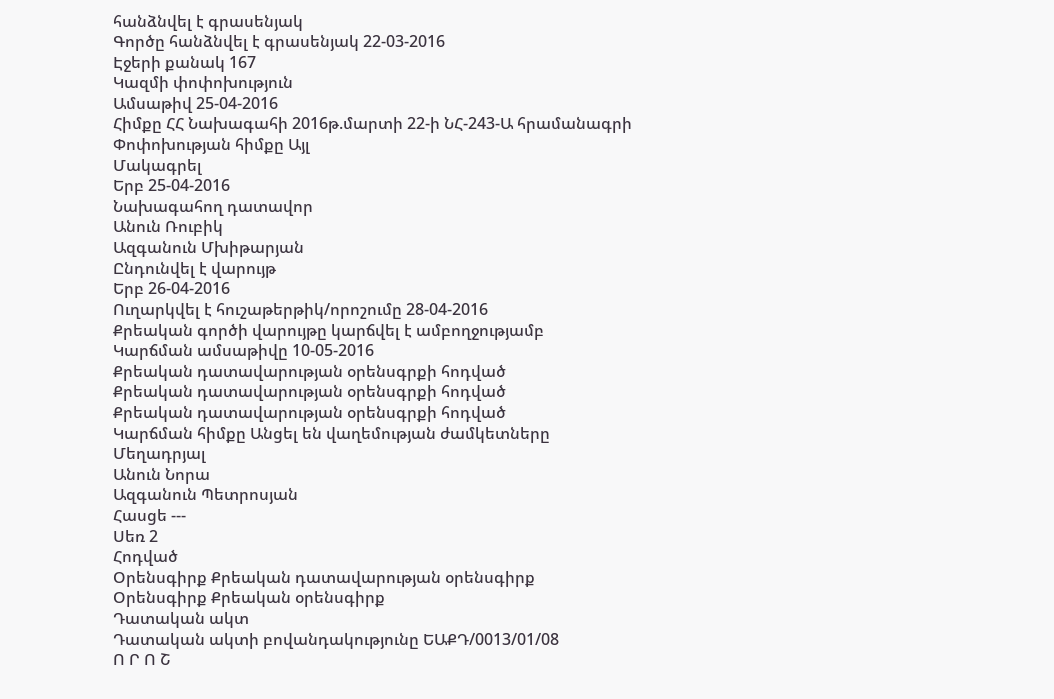հանձնվել է գրասենյակ
Գործը հանձնվել է գրասենյակ 22-03-2016
Էջերի քանակ 167
Կազմի փոփոխություն
Ամսաթիվ 25-04-2016
Հիմքը ՀՀ Նախագահի 2016թ.մարտի 22-ի ՆՀ-243-Ա հրամանագրի
Փոփոխության հիմքը Այլ
Մակագրել
Երբ 25-04-2016
Նախագահող դատավոր
Անուն Ռուբիկ
Ազգանուն Մխիթարյան
Ընդունվել է վարույթ
Երբ 26-04-2016
Ուղարկվել է հուշաթերթիկ/որոշումը 28-04-2016
Քրեական գործի վարույթը կարճվել է ամբողջությամբ
Կարճման ամսաթիվը 10-05-2016
Քրեական դատավարության օրենսգրքի հոդված
Քրեական դատավարության օրենսգրքի հոդված
Քրեական դատավարության օրենսգրքի հոդված
Կարճման հիմքը Անցել են վաղեմության ժամկետները
Մեղադրյալ
Անուն Նորա
Ազգանուն Պետրոսյան
Հասցե ---
Սեռ 2
Հոդված
Օրենսգիրք Քրեական դատավարության օրենսգիրք
Օրենսգիրք Քրեական օրենսգիրք
Դատական ակտ
Դատական ակտի բովանդակությունը ԵԱՔԴ/0013/01/08
Ո Ր Ո Շ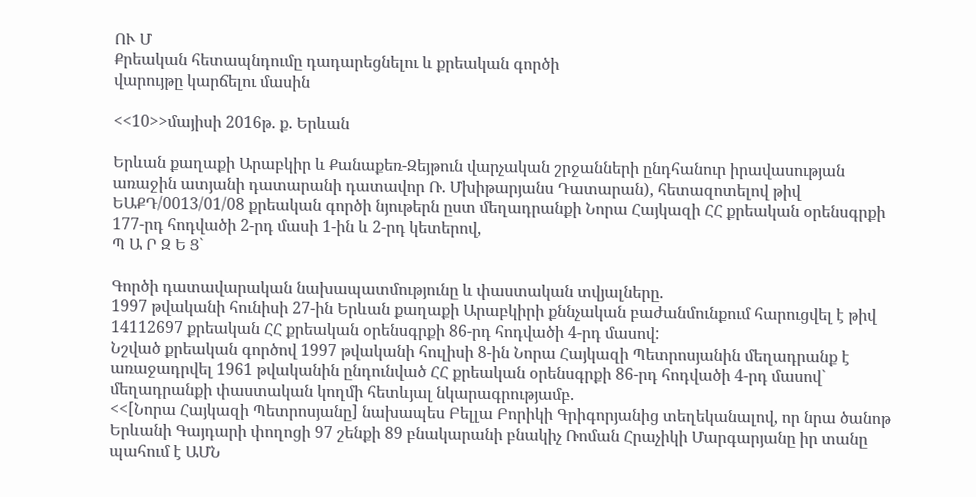ՈՒ Մ
Քրեական հետապնդումը դադարեցնելու և քրեական գործի
վարույթը կարճելու մասին

<<10>>մայիսի 2016թ. ք. Երևան

Երևան քաղաքի Արաբկիր և Քանաքեռ-Զեյթուն վարչական շրջանների ընդհանուր իրավասության առաջին ատյանի դատարանի դատավոր Ռ. Մխիթարյանս Դատարան), հետազոտելով թիվ ԵԱՔԴ/0013/01/08 քրեական գործի նյութերն ըստ մեղադրանքի Նորա Հայկազի ՀՀ քրեական օրենսգրքի 177-րդ հոդվածի 2-րդ մասի 1-ին և 2-րդ կետերով,
Պ Ա Ր Զ Ե Ց`

Գործի դատավարական նախապատմությունը և փաստական տվյալները.
1997 թվականի հունիսի 27-ին Երևան քաղաքի Արաբկիրի քննչական բաժանմունքում հարուցվել է թիվ 14112697 քրեական ՀՀ քրեական օրենսգրքի 86-րդ հոդվածի 4-րդ մասով:
Նշված քրեական գործով 1997 թվականի հուլիսի 8-ին Նորա Հայկազի Պետրոսյանին մեղադրանք է առաջադրվել 1961 թվականին ընդունված ՀՀ քրեական օրենսգրքի 86-րդ հոդվածի 4-րդ մասով` մեղադրանքի փաստական կողմի հետևյալ նկարագրությամբ.
<<[Նորա Հայկազի Պետրոսյանը] նախապես Բելլա Բորիկի Գրիգորյանից տեղեկանալով, որ նրա ծանոթ Երևանի Գայդարի փողոցի 97 շենքի 89 բնակարանի բնակիչ Ռոման Հրաչիկի Մարգարյանը իր տանը պահում է ԱՄՆ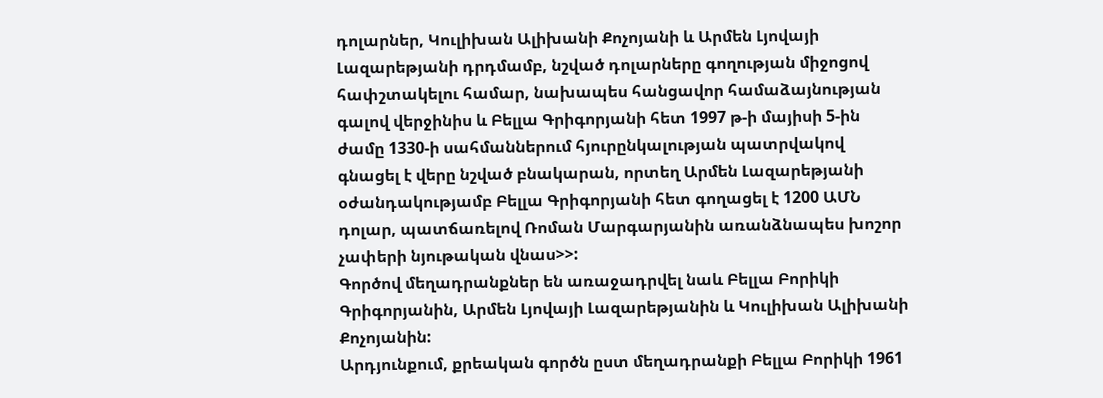դոլարներ, Կուլիխան Ալիխանի Քոչոյանի և Արմեն Լյովայի Լազարեթյանի դրդմամբ, նշված դոլարները գողության միջոցով հափշտակելու համար, նախապես հանցավոր համաձայնության գալով վերջինիս և Բելլա Գրիգորյանի հետ 1997 թ-ի մայիսի 5-ին ժամը 1330-ի սահմաններում հյուրընկալության պատրվակով գնացել է վերը նշված բնակարան, որտեղ Արմեն Լազարեթյանի օժանդակությամբ Բելլա Գրիգորյանի հետ գողացել է 1200 ԱՄՆ դոլար, պատճառելով Ռոման Մարգարյանին առանձնապես խոշոր չափերի նյութական վնաս>>:
Գործով մեղադրանքներ են առաջադրվել նաև Բելլա Բորիկի Գրիգորյանին, Արմեն Լյովայի Լազարեթյանին և Կուլիխան Ալիխանի Քոչոյանին:
Արդյունքում, քրեական գործն ըստ մեղադրանքի Բելլա Բորիկի 1961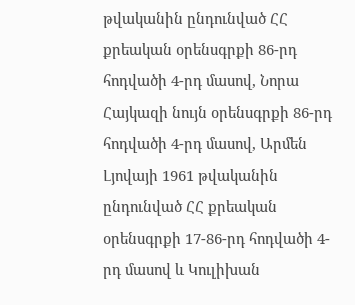թվականին ընդունված ՀՀ քրեական օրենսգրքի 86-րդ հոդվածի 4-րդ մասով, Նորա Հայկազի նույն օրենսգրքի 86-րդ հոդվածի 4-րդ մասով, Արմեն Լյովայի 1961 թվականին ընդունված ՀՀ քրեական օրենսգրքի 17-86-րդ հոդվածի 4-րդ մասով և Կուլիխան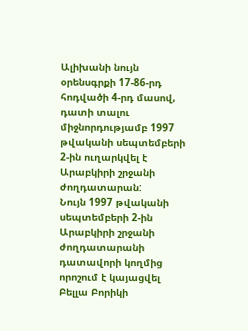Ալիխանի նույն օրենսգրքի 17-86-րդ հոդվածի 4-րդ մասով, դատի տալու միջնորդությամբ 1997 թվականի սեպտեմբերի 2-ին ուղարկվել է Արաբկիրի շրջանի ժողդատարան:
Նույն 1997 թվականի սեպտեմբերի 2-ին Արաբկիրի շրջանի ժողդատարանի դատավորի կողմից որոշում է կայացվել Բելլա Բորիկի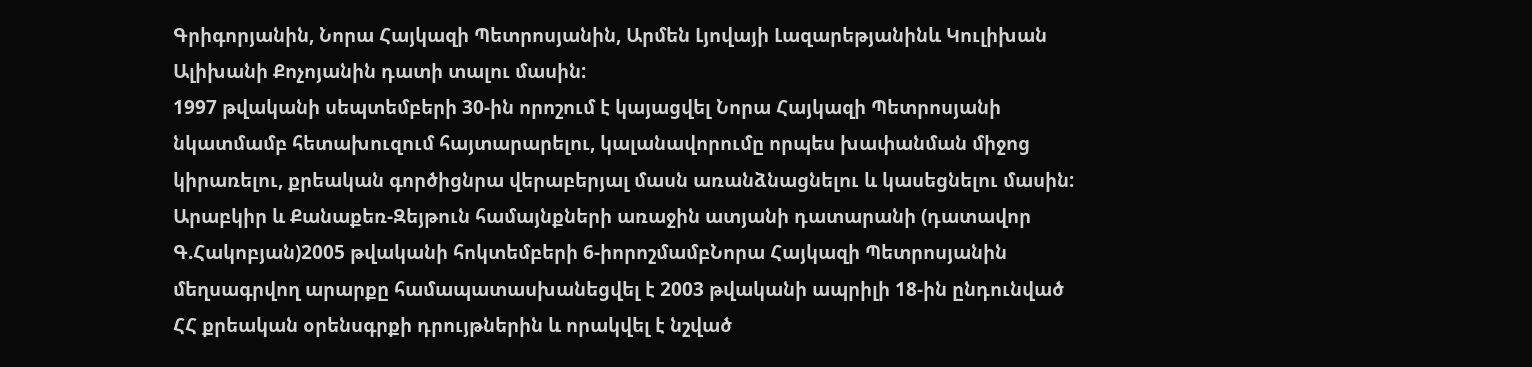Գրիգորյանին, Նորա Հայկազի Պետրոսյանին, Արմեն Լյովայի Լազարեթյանինև Կուլիխան Ալիխանի Քոչոյանին դատի տալու մասին:
1997 թվականի սեպտեմբերի 30-ին որոշում է կայացվել Նորա Հայկազի Պետրոսյանի նկատմամբ հետախուզում հայտարարելու, կալանավորումը որպես խափանման միջոց կիրառելու, քրեական գործիցնրա վերաբերյալ մասն առանձնացնելու և կասեցնելու մասին:
Արաբկիր և Քանաքեռ-Զեյթուն համայնքների առաջին ատյանի դատարանի (դատավոր Գ.Հակոբյան)2005 թվականի հոկտեմբերի 6-իորոշմամբՆորա Հայկազի Պետրոսյանին մեղսագրվող արարքը համապատասխանեցվել է 2003 թվականի ապրիլի 18-ին ընդունված ՀՀ քրեական օրենսգրքի դրույթներին և որակվել է նշված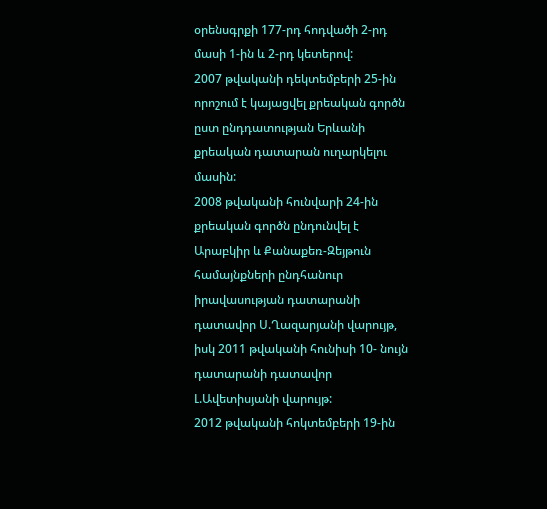օրենսգրքի 177-րդ հոդվածի 2-րդ մասի 1-ին և 2-րդ կետերով:
2007 թվականի դեկտեմբերի 25-ին որոշում է կայացվել քրեական գործն ըստ ընդդատության Երևանի քրեական դատարան ուղարկելու մասին:
2008 թվականի հունվարի 24-ին քրեական գործն ընդունվել է Արաբկիր և Քանաքեռ-Զեյթուն համայնքների ընդհանուր իրավասության դատարանի դատավոր Ս.Ղազարյանի վարույթ, իսկ 2011 թվականի հունիսի 10- նույն դատարանի դատավոր Լ.Ավետիսյանի վարույթ:
2012 թվականի հոկտեմբերի 19-ին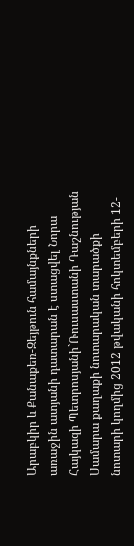Արաբկիր և Քանաքեռ-Զեյթուն համայնքների առաջին ատյանի դատարան է ստացվել Նորա Հայկազի Պետրոսյանի`Ռուսաստանի Դաշնության Սամարա քաղաքի նոտարական տարածքի նոտարի կողմից 2012 թվականի հոկտեմբերի 12-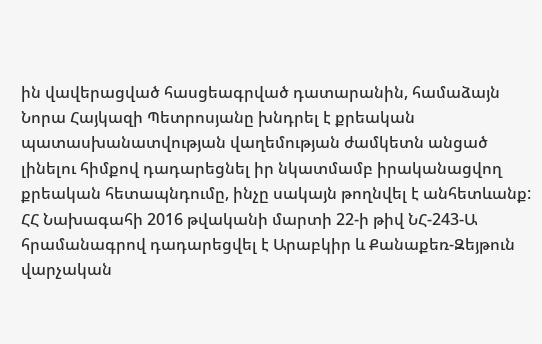ին վավերացված հասցեագրված դատարանին, համաձայն Նորա Հայկազի Պետրոսյանը խնդրել է քրեական պատասխանատվության վաղեմության ժամկետն անցած լինելու հիմքով դադարեցնել իր նկատմամբ իրականացվող քրեական հետապնդումը, ինչը սակայն թողնվել է անհետևանք:
ՀՀ Նախագահի 2016 թվականի մարտի 22-ի թիվ ՆՀ-243-Ա հրամանագրով դադարեցվել է Արաբկիր և Քանաքեռ-Զեյթուն վարչական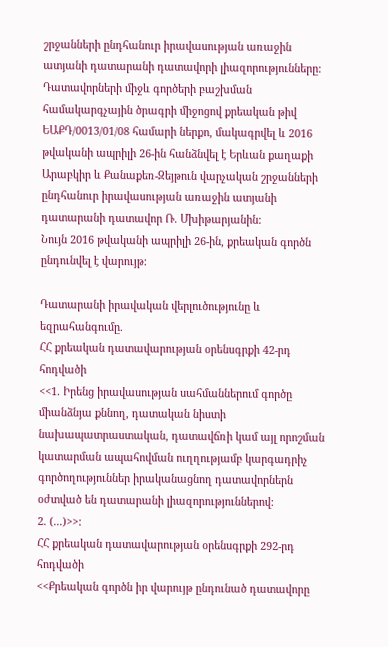շրջանների ընդհանուր իրավասության առաջին ատյանի դատարանի դատավորի լիազորությունները:
Դատավորների միջև գործերի բաշխման համակարգչային ծրագրի միջոցով քրեական թիվ ԵԱՔԴ/0013/01/08 համարի ներքո, մակագրվել և 2016 թվականի ապրիլի 26-ին հանձնվել է Երևան քաղաքի Արաբկիր և Քանաքեռ-Զեյթուն վարչական շրջանների ընդհանուր իրավասության առաջին ատյանի դատարանի դատավոր Ռ. Մխիթարյանին:
Նույն 2016 թվականի ապրիլի 26-ին, քրեական գործն ընդունվել է վարույթ:

Դատարանի իրավական վերլուծությունը և եզրահանգումը.
ՀՀ քրեական դատավարության օրենսգրքի 42-րդ հոդվածի
<<1. Իրենց իրավասության սահմաններում գործը միանձնյա քննող, դատական նիստի նախապատրաստական, դատավճռի կամ այլ որոշման կատարման ապահովման ուղղությամբ կարգադրիչ գործողություններ իրականացնող դատավորներն օժտված են դատարանի լիազորություններով:
2. (...)>>:
ՀՀ քրեական դատավարության օրենսգրքի 292-րդ հոդվածի
<<Քրեական գործն իր վարույթ ընդունած դատավորը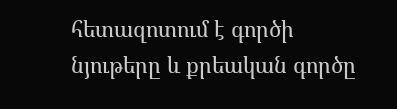հետազոտում է գործի նյութերը և քրեական գործը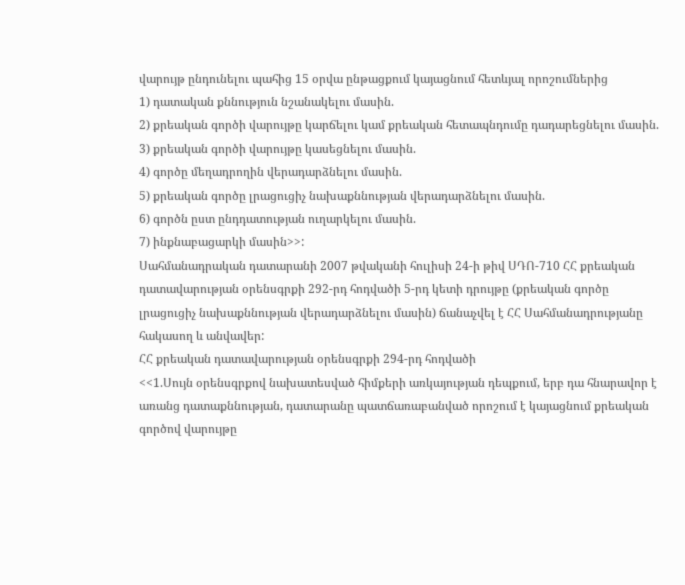վարույթ ընդունելու պահից 15 օրվա ընթացքում կայացնում հետևյալ որոշումներից
1) դատական քննություն նշանակելու մասին.
2) քրեական գործի վարույթը կարճելու կամ քրեական հետապնդումը դադարեցնելու մասին.
3) քրեական գործի վարույթը կասեցնելու մասին.
4) գործը մեղադրողին վերադարձնելու մասին.
5) քրեական գործը լրացուցիչ նախաքննության վերադարձնելու մասին.
6) գործն ըստ ընդդատության ուղարկելու մասին.
7) ինքնաբացարկի մասին>>:
Սահմանադրական դատարանի 2007 թվականի հուլիսի 24-ի թիվ ՍԴՈ-710 ՀՀ քրեական դատավարության օրենսգրքի 292-րդ հոդվածի 5-րդ կետի դրույթը (քրեական գործը լրացուցիչ նախաքննության վերադարձնելու մասին) ճանաչվել է ՀՀ Սահմանադրությանը հակասող և անվավեր:
ՀՀ քրեական դատավարության օրենսգրքի 294-րդ հոդվածի
<<1.Սույն օրենսգրքով նախատեսված հիմքերի առկայության դեպքում, երբ դա հնարավոր է առանց դատաքննության, դատարանը պատճառաբանված որոշում է կայացնում քրեական գործով վարույթը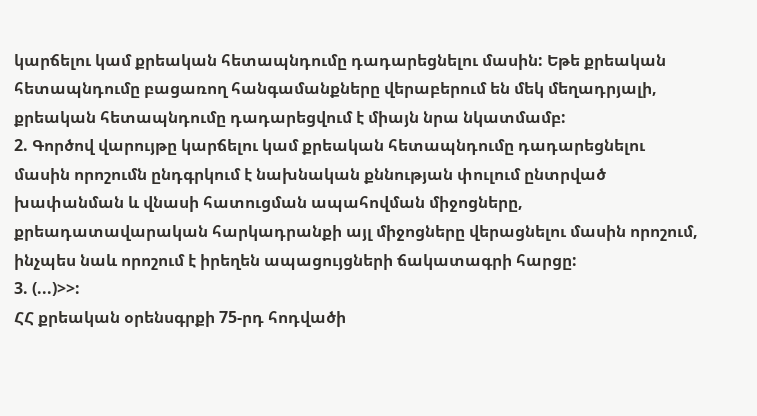կարճելու կամ քրեական հետապնդումը դադարեցնելու մասին: Եթե քրեական հետապնդումը բացառող հանգամանքները վերաբերում են մեկ մեղադրյալի, քրեական հետապնդումը դադարեցվում է միայն նրա նկատմամբ:
2. Գործով վարույթը կարճելու կամ քրեական հետապնդումը դադարեցնելու մասին որոշումն ընդգրկում է նախնական քննության փուլում ընտրված խափանման և վնասի հատուցման ապահովման միջոցները, քրեադատավարական հարկադրանքի այլ միջոցները վերացնելու մասին որոշում, ինչպես նաև որոշում է իրեղեն ապացույցների ճակատագրի հարցը:
3. (...)>>:
ՀՀ քրեական օրենսգրքի 75-րդ հոդվածի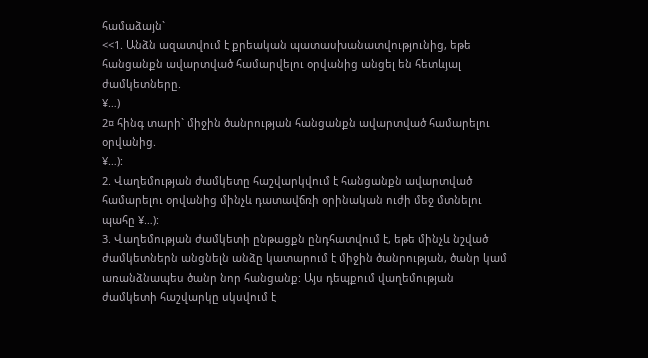համաձայն`
<<1. Անձն ազատվում է քրեական պատասխանատվությունից, եթե հանցանքն ավարտված համարվելու օրվանից անցել են հետևյալ ժամկետները.
¥…)
2¤ հինգ տարի` միջին ծանրության հանցանքն ավարտված համարելու օրվանից.
¥…):
2. Վաղեմության ժամկետը հաշվարկվում է հանցանքն ավարտված համարելու օրվանից մինչև դատավճռի օրինական ուժի մեջ մտնելու պահը ¥…):
3. Վաղեմության ժամկետի ընթացքն ընդհատվում է, եթե մինչև նշված ժամկետներն անցնելն անձը կատարում է միջին ծանրության, ծանր կամ առանձնապես ծանր նոր հանցանք: Այս դեպքում վաղեմության ժամկետի հաշվարկը սկսվում է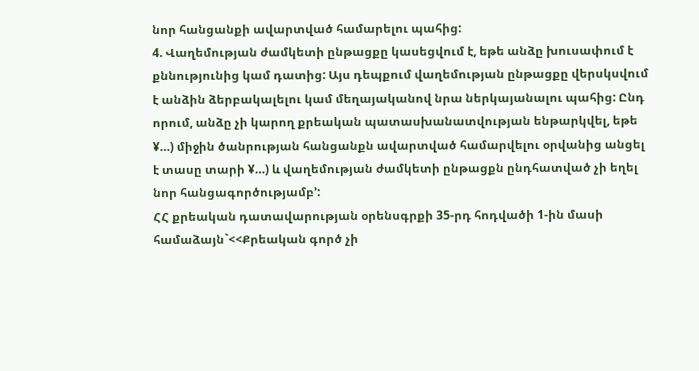նոր հանցանքի ավարտված համարելու պահից:
4. Վաղեմության ժամկետի ընթացքը կասեցվում է, եթե անձը խուսափում է քննությունից կամ դատից: Այս դեպքում վաղեմության ընթացքը վերսկսվում է անձին ձերբակալելու կամ մեղայականով նրա ներկայանալու պահից: Ընդ որում, անձը չի կարող քրեական պատասխանատվության ենթարկվել, եթե ¥…) միջին ծանրության հանցանքն ավարտված համարվելու օրվանից անցել է տասը տարի ¥…) և վաղեմության ժամկետի ընթացքն ընդհատված չի եղել նոր հանցագործությամբ՚:
ՀՀ քրեական դատավարության օրենսգրքի 35-րդ հոդվածի 1-ին մասի համաձայն`<<Քրեական գործ չի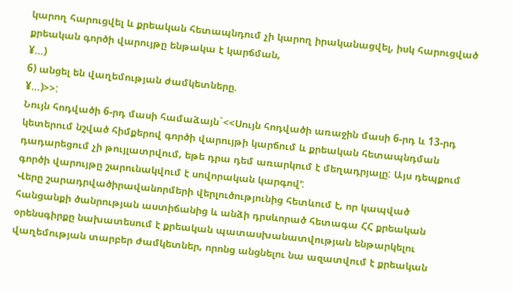կարող հարուցվել և քրեական հետապնդում չի կարող իրականացվել, իսկ հարուցված քրեական գործի վարույթը ենթակա է կարճման,
¥…)
6) անցել են վաղեմության ժամկետները.
¥…)>>:
Նույն հոդվածի 6-րդ մասի համաձայն`<<Սույն հոդվածի առաջին մասի 6-րդ և 13-րդ կետերում նշված հիմքերով գործի վարույթի կարճում և քրեական հետապնդման դադարեցում չի թույլատրվում, եթե դրա դեմ առարկում է մեղադրյալը: Այս դեպքում գործի վարույթը շարունակվում է սովորական կարգով՚:
Վերը շարադրվածիրավանորմերի վերլուծությունից հետևում է, որ կապված հանցանքի ծանրության աստիճանից և անձի դրսևորած հետագա ՀՀ քրեական օրենսգիրքը նախատեսում է քրեական պատասխանատվության ենթարկելու վաղեմության տարբեր ժամկետներ, որոնց անցնելու նա ազատվում է քրեական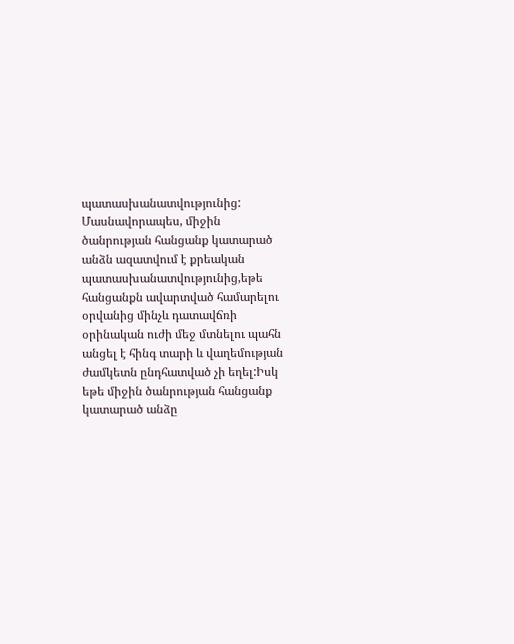պատասխանատվությունից: Մասնավորապես, միջին ծանրության հանցանք կատարած անձն ազատվում է քրեական պատասխանատվությունից,եթե հանցանքն ավարտված համարելու օրվանից մինչև դատավճռի օրինական ուժի մեջ մտնելու պահն անցել է հինգ տարի և վաղեմության ժամկետն ընդհատված չի եղել:Իսկ եթե միջին ծանրության հանցանք կատարած անձը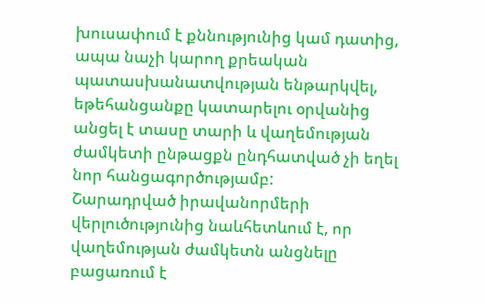խուսափում է քննությունից կամ դատից, ապա նաչի կարող քրեական պատասխանատվության ենթարկվել, եթեհանցանքը կատարելու օրվանից անցել է տասը տարի և վաղեմության ժամկետի ընթացքն ընդհատված չի եղել նոր հանցագործությամբ:
Շարադրված իրավանորմերի վերլուծությունից նաևհետևում է, որ վաղեմության ժամկետն անցնելը բացառում է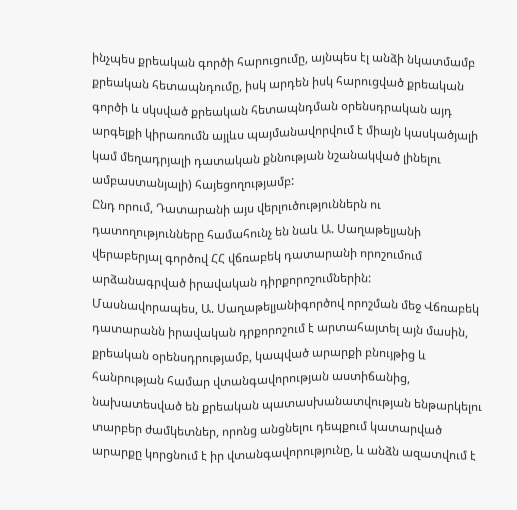ինչպես քրեական գործի հարուցումը, այնպես էլ անձի նկատմամբ քրեական հետապնդումը, իսկ արդեն իսկ հարուցված քրեական գործի և սկսված քրեական հետապնդման օրենսդրական այդ արգելքի կիրառումն այլևս պայմանավորվում է միայն կասկածյալի կամ մեղադրյալի դատական քննության նշանակված լինելու ամբաստանյալի) հայեցողությամբ:
Ընդ որում, Դատարանի այս վերլուծություններն ու դատողությունները համահունչ են նաև Ա. Սաղաթելյանի վերաբերյալ գործով ՀՀ վճռաբեկ դատարանի որոշումում արձանագրված իրավական դիրքորոշումներին:
Մասնավորապես, Ա. Սաղաթելյանիգործով որոշման մեջ Վճռաբեկ դատարանն իրավական դրքորոշում է արտահայտել այն մասին, քրեական օրենսդրությամբ, կապված արարքի բնույթից և հանրության համար վտանգավորության աստիճանից, նախատեսված են քրեական պատասխանատվության ենթարկելու տարբեր ժամկետներ, որոնց անցնելու դեպքում կատարված արարքը կորցնում է իր վտանգավորությունը, և անձն ազատվում է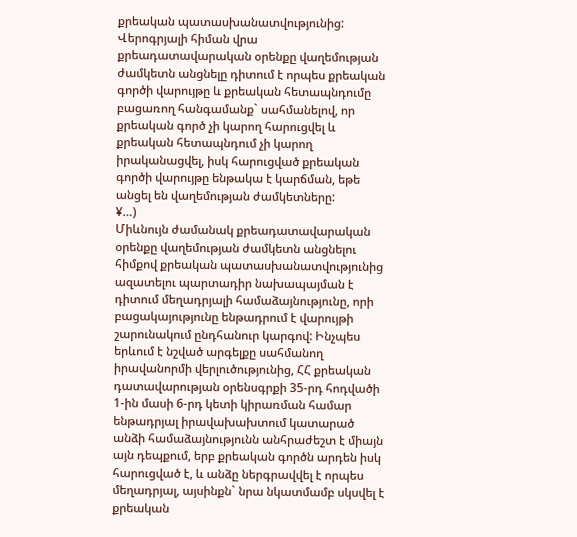քրեական պատասխանատվությունից: Վերոգրյալի հիման վրա քրեադատավարական օրենքը վաղեմության ժամկետն անցնելը դիտում է որպես քրեական գործի վարույթը և քրեական հետապնդումը բացառող հանգամանք` սահմանելով, որ քրեական գործ չի կարող հարուցվել և քրեական հետապնդում չի կարող իրականացվել, իսկ հարուցված քրեական գործի վարույթը ենթակա է կարճման, եթե անցել են վաղեմության ժամկետները:
¥…)
Միևնույն ժամանակ քրեադատավարական օրենքը վաղեմության ժամկետն անցնելու հիմքով քրեական պատասխանատվությունից ազատելու պարտադիր նախապայման է դիտում մեղադրյալի համաձայնությունը, որի բացակայությունը ենթադրում է վարույթի շարունակում ընդհանուր կարգով: Ինչպես երևում է նշված արգելքը սահմանող իրավանորմի վերլուծությունից, ՀՀ քրեական դատավարության օրենսգրքի 35-րդ հոդվածի 1-ին մասի 6-րդ կետի կիրառման համար ենթադրյալ իրավախախտում կատարած անձի համաձայնությունն անհրաժեշտ է միայն այն դեպքում, երբ քրեական գործն արդեն իսկ հարուցված է, և անձը ներգրավվել է որպես մեղադրյալ, այսինքն` նրա նկատմամբ սկսվել է քրեական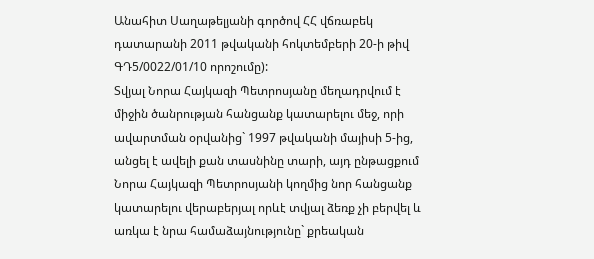Անահիտ Սաղաթելյանի գործով ՀՀ վճռաբեկ դատարանի 2011 թվականի հոկտեմբերի 20-ի թիվ ԳԴ5/0022/01/10 որոշումը):
Տվյալ Նորա Հայկազի Պետրոսյանը մեղադրվում է միջին ծանրության հանցանք կատարելու մեջ, որի ավարտման օրվանից` 1997 թվականի մայիսի 5-ից, անցել է ավելի քան տասնինը տարի, այդ ընթացքում Նորա Հայկազի Պետրոսյանի կողմից նոր հանցանք կատարելու վերաբերյալ որևէ տվյալ ձեռք չի բերվել և առկա է նրա համաձայնությունը` քրեական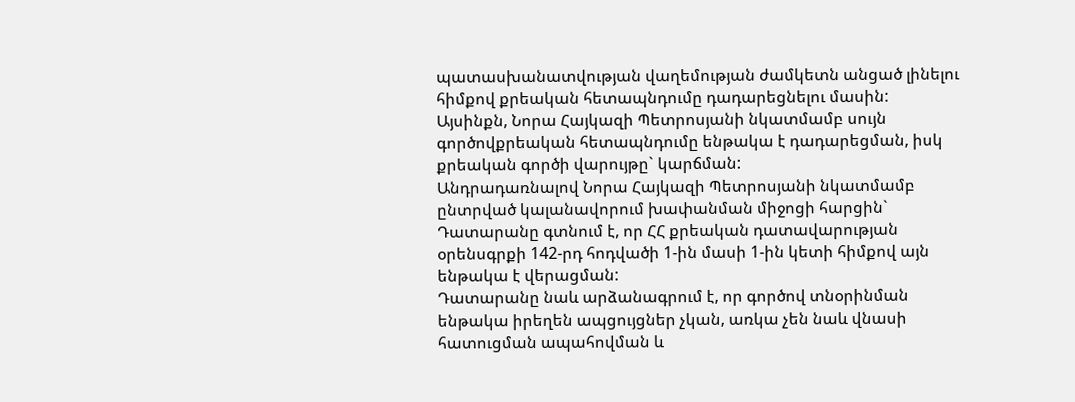պատասխանատվության վաղեմության ժամկետն անցած լինելու հիմքով քրեական հետապնդումը դադարեցնելու մասին:
Այսինքն, Նորա Հայկազի Պետրոսյանի նկատմամբ սույն գործովքրեական հետապնդումը ենթակա է դադարեցման, իսկ քրեական գործի վարույթը` կարճման:
Անդրադառնալով Նորա Հայկազի Պետրոսյանի նկատմամբ ընտրված կալանավորում խափանման միջոցի հարցին` Դատարանը գտնում է, որ ՀՀ քրեական դատավարության օրենսգրքի 142-րդ հոդվածի 1-ին մասի 1-ին կետի հիմքով այն ենթակա է վերացման:
Դատարանը նաև արձանագրում է, որ գործով տնօրինման ենթակա իրեղեն ապցույցներ չկան, առկա չեն նաև վնասի հատուցման ապահովման և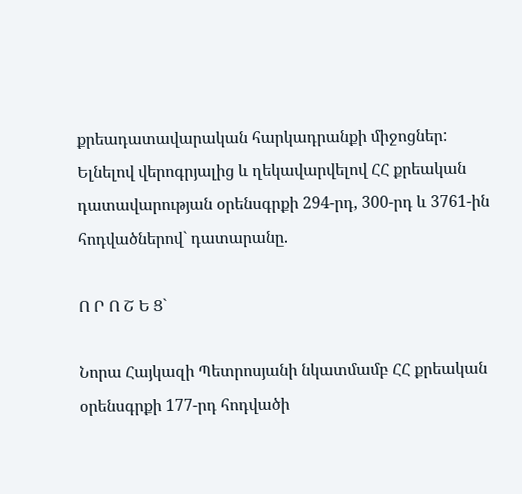քրեադատավարական հարկադրանքի միջոցներ:
Ելնելով վերոգրյալից և ղեկավարվելով ՀՀ քրեական դատավարության օրենսգրքի 294-րդ, 300-րդ և 3761-ին հոդվածներով` դատարանը.

Ո Ր Ո Շ Ե Ց`

Նորա Հայկազի Պետրոսյանի նկատմամբ ՀՀ քրեական օրենսգրքի 177-րդ հոդվածի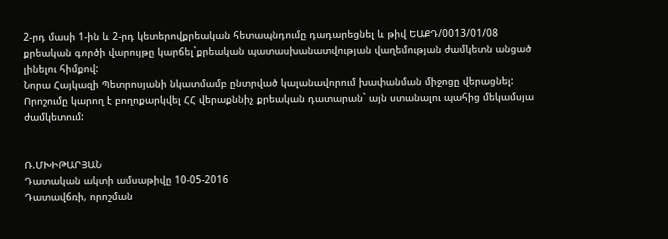2-րդ մասի 1-ին և 2-րդ կետերովքրեական հետապնդումը դադարեցնել և թիվ ԵԱՔԴ/0013/01/08 քրեական գործի վարույթը կարճել`քրեական պատասխանատվության վաղեմության ժամկետն անցած լինելու հիմքով:
Նորա Հայկազի Պետրոսյանի նկատմամբ ընտրված կալանավորում խափանման միջոցը վերացնել:
Որոշումը կարող է բողոքարկվել ՀՀ վերաքննիչ քրեական դատարան` այն ստանալու պահից մեկամսյա ժամկետում:


Ռ.ՄԽԻԹԱՐՅԱՆ
Դատական ակտի ամսաթիվը 10-05-2016
Դատավճռի, որոշման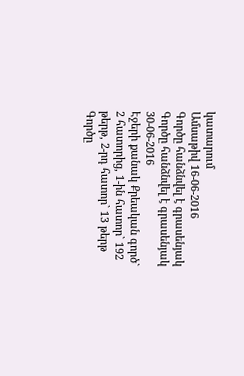կատարում
Ամսաթիվ 16-06-2016
Գործը հանձնվել է գրասենյակ
Գործը հանձնվել է գրասենյակ 30-06-2016
Էջերի քանակ Քրեական գործ` 2 հատորից, 1-ին հատոր` 192 թերթ, 2-րդ հատոր` 13 թերթ
Գործը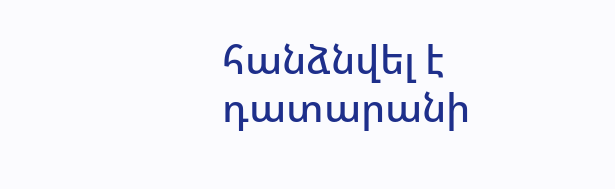հանձնվել է դատարանի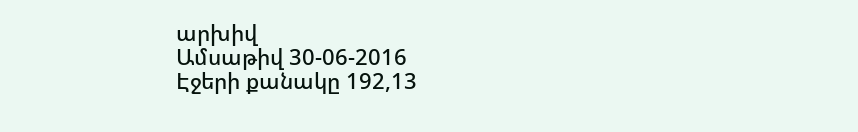արխիվ
Ամսաթիվ 30-06-2016
Էջերի քանակը 192,13